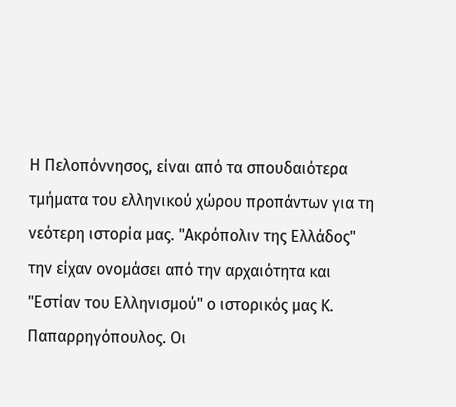Η Πελοπόννησος, είναι από τα σπουδαιότερα τμήματα του ελληνικού χώρου προπάντων για τη νεότερη ιστορία μας. "Ακρόπολιν της Ελλάδος" την είχαν ονομάσει από την αρχαιότητα και "Εστίαν του Ελληνισμού" ο ιστορικός μας Κ. Παπαρρηγόπουλος. Οι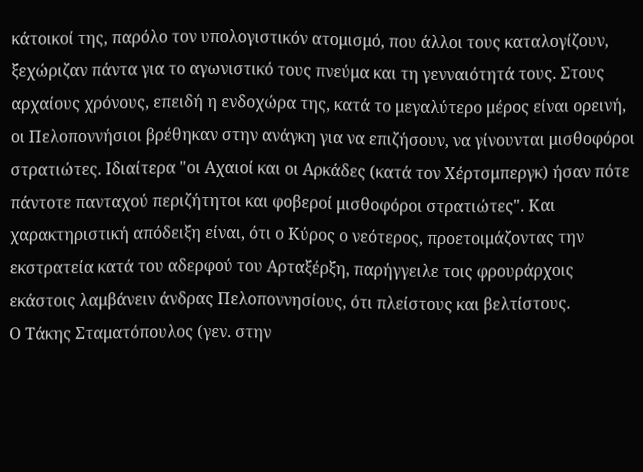κάτοικοί της, παρόλο τον υπολογιστικόν ατομισμό, που άλλοι τους καταλογίζουν, ξεχώριζαν πάντα για το αγωνιστικό τους πνεύμα και τη γενναιότητά τους. Στους αρχαίους χρόνους, επειδή η ενδοχώρα της, κατά το μεγαλύτερο μέρος είναι ορεινή, οι Πελοποννήσιοι βρέθηκαν στην ανάγκη για να επιζήσουν, να γίνουνται μισθοφόροι στρατιώτες. Ιδιαίτερα "οι Αχαιοί και οι Αρκάδες (κατά τον Χέρτσμπεργκ) ήσαν πότε πάντοτε πανταχού περιζήτητοι και φοβεροί μισθοφόροι στρατιώτες". Και χαρακτηριστική απόδειξη είναι, ότι ο Κύρος ο νεότερος, προετοιμάζοντας την εκστρατεία κατά του αδερφού του Αρταξέρξη, παρήγγειλε τοις φρουράρχοις εκάστοις λαμβάνειν άνδρας Πελοποννησίους, ότι πλείστους και βελτίστους.
Ο Τάκης Σταματόπουλος (γεν. στην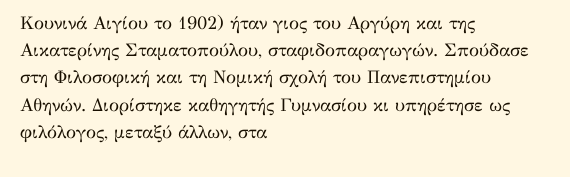Κουνινά Αιγίου το 1902) ήταν γιος του Αργύρη και της Αικατερίνης Σταματοπούλου, σταφιδοπαραγωγών. Σπούδασε στη Φιλοσοφική και τη Νομική σχολή του Πανεπιστημίου Αθηνών. Διορίστηκε καθηγητής Γυμνασίου κι υπηρέτησε ως φιλόλογος, μεταξύ άλλων, στα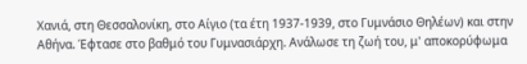Χανιά, στη Θεσσαλονίκη, στο Αίγιο (τα έτη 1937-1939, στο Γυμνάσιο Θηλέων) και στην Αθήνα. Έφτασε στο βαθμό του Γυμνασιάρχη. Ανάλωσε τη ζωή του, μ' αποκορύφωμα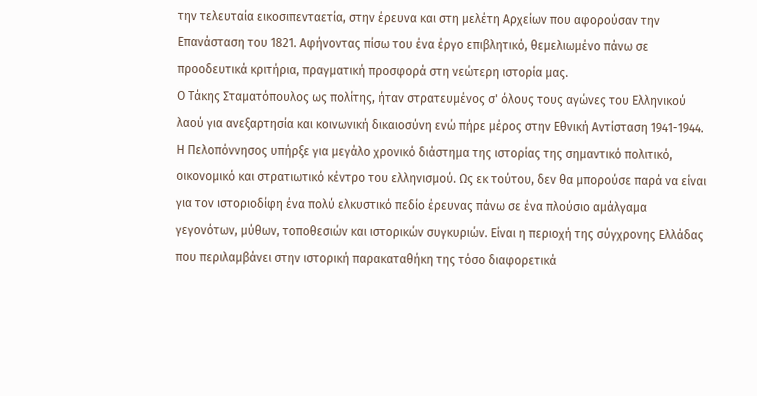την τελευταία εικοσιπενταετία, στην έρευνα και στη μελέτη Αρχείων που αφορούσαν την Επανάσταση του 1821. Αφήνοντας πίσω του ένα έργο επιβλητικό, θεμελιωμένο πάνω σε προοδευτικά κριτήρια, πραγματική προσφορά στη νεώτερη ιστορία μας.
Ο Τάκης Σταματόπουλος ως πολίτης, ήταν στρατευμένος σ' όλους τους αγώνες του Ελληνικού λαού για ανεξαρτησία και κοινωνική δικαιοσύνη ενώ πήρε μέρος στην Εθνική Αντίσταση 1941-1944.
Η Πελοπόννησος υπήρξε για μεγάλο χρονικό διάστημα της ιστορίας της σημαντικό πολιτικό, οικονομικό και στρατιωτικό κέντρο του ελληνισμού. Ως εκ τούτου, δεν θα μπορούσε παρά να είναι για τον ιστοριοδίφη ένα πολύ ελκυστικό πεδίο έρευνας πάνω σε ένα πλούσιο αμάλγαμα γεγονότων, μύθων, τοποθεσιών και ιστορικών συγκυριών. Είναι η περιοχή της σύγχρονης Ελλάδας που περιλαμβάνει στην ιστορική παρακαταθήκη της τόσο διαφορετικά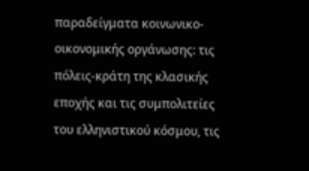παραδείγματα κοινωνικο-οικονομικής οργάνωσης: τις πόλεις-κράτη της κλασικής εποχής και τις συμπολιτείες του ελληνιστικού κόσμου, τις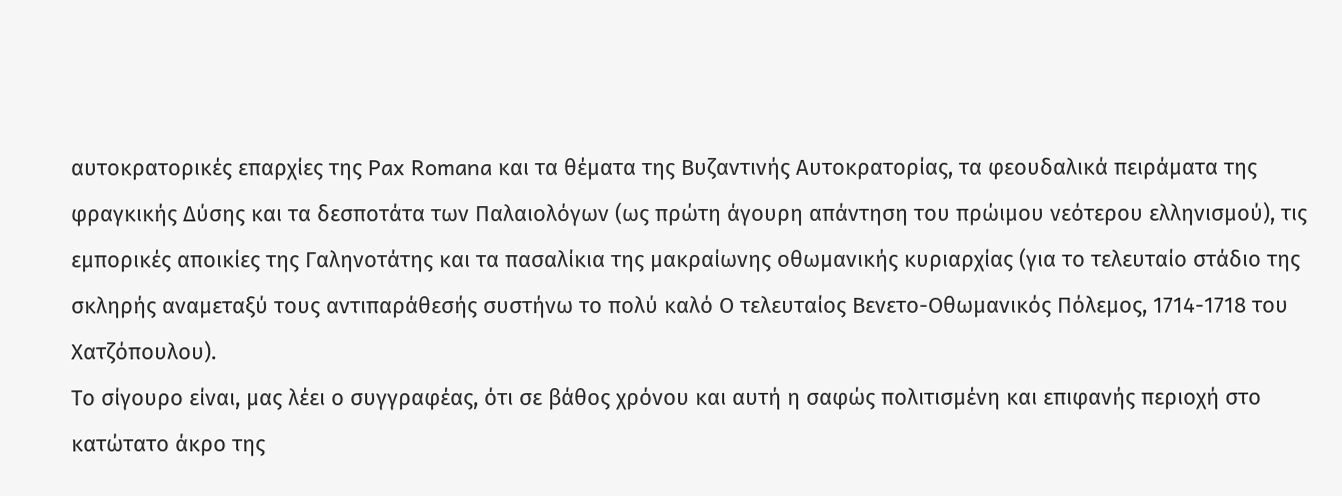αυτοκρατορικές επαρχίες της Pax Romana και τα θέματα της Βυζαντινής Αυτοκρατορίας, τα φεουδαλικά πειράματα της φραγκικής Δύσης και τα δεσποτάτα των Παλαιολόγων (ως πρώτη άγουρη απάντηση του πρώιμου νεότερου ελληνισμού), τις εμπορικές αποικίες της Γαληνοτάτης και τα πασαλίκια της μακραίωνης οθωμανικής κυριαρχίας (για το τελευταίο στάδιο της σκληρής αναμεταξύ τους αντιπαράθεσής συστήνω το πολύ καλό Ο τελευταίος Βενετο-Οθωμανικός Πόλεμος, 1714-1718 του Χατζόπουλου).
Το σίγουρο είναι, μας λέει ο συγγραφέας, ότι σε βάθος χρόνου και αυτή η σαφώς πολιτισμένη και επιφανής περιοχή στο κατώτατο άκρο της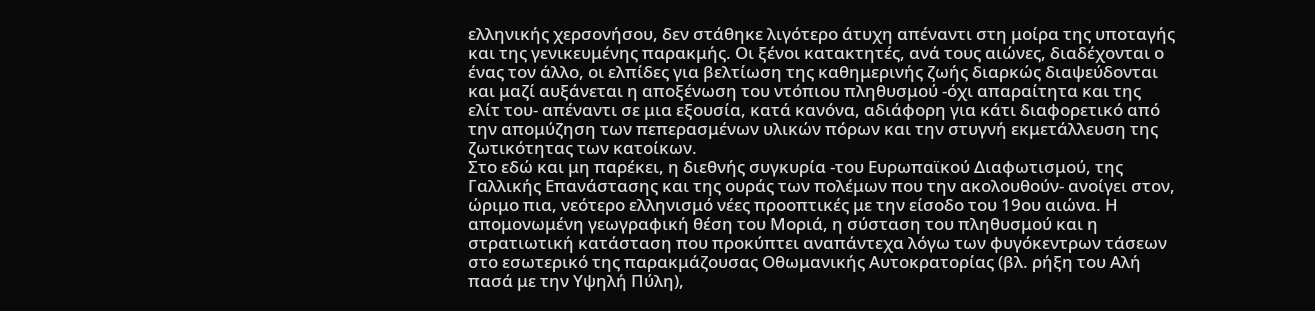ελληνικής χερσονήσου, δεν στάθηκε λιγότερο άτυχη απέναντι στη μοίρα της υποταγής και της γενικευμένης παρακμής. Οι ξένοι κατακτητές, ανά τους αιώνες, διαδέχονται ο ένας τον άλλο, οι ελπίδες για βελτίωση της καθημερινής ζωής διαρκώς διαψεύδονται και μαζί αυξάνεται η αποξένωση του ντόπιου πληθυσμού -όχι απαραίτητα και της ελίτ του- απέναντι σε μια εξουσία, κατά κανόνα, αδιάφορη για κάτι διαφορετικό από την απομύζηση των πεπερασμένων υλικών πόρων και την στυγνή εκμετάλλευση της ζωτικότητας των κατοίκων.
Στο εδώ και μη παρέκει, η διεθνής συγκυρία -του Ευρωπαϊκού Διαφωτισμού, της Γαλλικής Επανάστασης και της ουράς των πολέμων που την ακολουθούν- ανοίγει στον, ώριμο πια, νεότερο ελληνισμό νέες προοπτικές με την είσοδο του 19ου αιώνα. Η απομονωμένη γεωγραφική θέση του Μοριά, η σύσταση του πληθυσμού και η στρατιωτική κατάσταση που προκύπτει αναπάντεχα λόγω των φυγόκεντρων τάσεων στο εσωτερικό της παρακμάζουσας Οθωμανικής Αυτοκρατορίας (βλ. ρήξη του Αλή πασά με την Υψηλή Πύλη),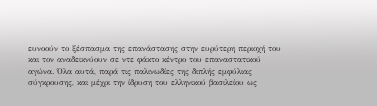ευνοούν το ξέσπασμα της επανάστασης στην ευρύτερη περιοχή του και τον αναδεικνύουν σε ντε φάκτο κέντρο του επαναστατικού αγώνα. Όλα αυτά, παρά τις παλινωδίες της διπλής εμφύλιας σύγκρουσης, και μέχρι την ίδρυση του ελληνικού βασιλείου ως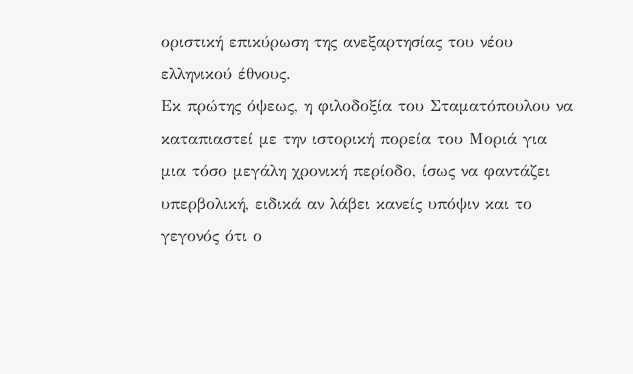οριστική επικύρωση της ανεξαρτησίας του νέου ελληνικού έθνους.
Εκ πρώτης όψεως, η φιλοδοξία του Σταματόπουλου να καταπιαστεί με την ιστορική πορεία του Μοριά για μια τόσο μεγάλη χρονική περίοδο, ίσως να φαντάζει υπερβολική, ειδικά αν λάβει κανείς υπόψιν και το γεγονός ότι ο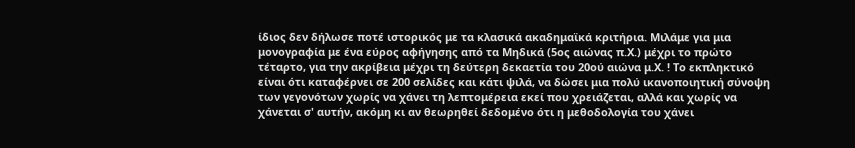ίδιος δεν δήλωσε ποτέ ιστορικός με τα κλασικά ακαδημαϊκά κριτήρια. Μιλάμε για μια μονογραφία με ένα εύρος αφήγησης από τα Μηδικά (5ος αιώνας π.Χ.) μέχρι το πρώτο τέταρτο, για την ακρίβεια μέχρι τη δεύτερη δεκαετία του 20ού αιώνα μ.Χ. ! Το εκπληκτικό είναι ότι καταφέρνει σε 200 σελίδες και κάτι ψιλά, να δώσει μια πολύ ικανοποιητική σύνοψη των γεγονότων χωρίς να χάνει τη λεπτομέρεια εκεί που χρειάζεται, αλλά και χωρίς να χάνεται σ' αυτήν, ακόμη κι αν θεωρηθεί δεδομένο ότι η μεθοδολογία του χάνει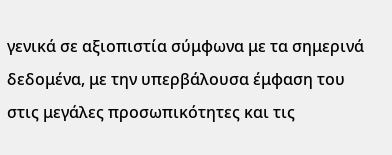γενικά σε αξιοπιστία σύμφωνα με τα σημερινά δεδομένα, με την υπερβάλουσα έμφαση του στις μεγάλες προσωπικότητες και τις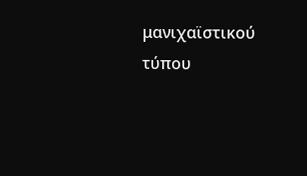μανιχαϊστικού τύπου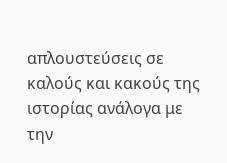απλουστεύσεις σε καλούς και κακούς της ιστορίας ανάλογα με την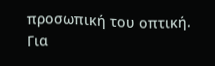προσωπική του οπτική.
Για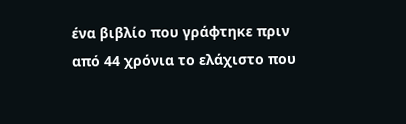ένα βιβλίο που γράφτηκε πριν από 44 χρόνια το ελάχιστο που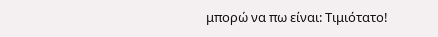μπορώ να πω είναι: Τιμιότατο!